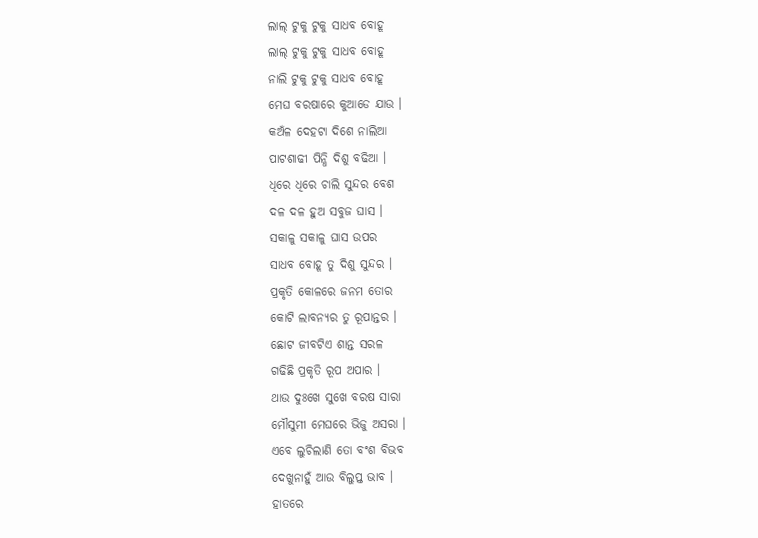ଲାଲ୍ ଟୁକୁ ଟୁକୁ ସାଧବ ବୋହୂ
ଲାଲ୍ ଟୁକୁ ଟୁକୁ ସାଧବ ବୋହୂ
ନାଲି ଟୁକୁ ଟୁକୁ ସାଧବ ବୋହୂ
ମେଘ ବରଷାରେ କୁଆଡେ ଯାଉ ।
କଅଁଳ ଦେହଟା ଦିଶେ ନାଲିଆ
ପାଟଶାଢୀ ପିନ୍ଧି ଦିଶୁ ବଢିଆ ।
ଧିରେ ଧିରେ ଚାଲି ସୁନ୍ଦର ବେଶ
ଦଳ ଦଳ ହୁଅ ସବୁଜ ଘାସ ।
ସକାଳୁ ସକାଳୁ ଘାସ ଉପର
ସାଧବ ବୋହୂ ତୁ ଦିଶୁ ସୁନ୍ଦର ।
ପ୍ରକୃତି କୋଳରେ ଜନମ ତୋର
କୋଟି ଲାବନ୍ୟର ତୁ ରୂପାନ୍ତର ।
ଛୋଟ ଜୀବଟିଏ ଶାନ୍ତ ସରଳ
ଗଢିଛି ପ୍ରକୃତି ରୂପ ଅପାର ।
ଥାଉ ଦୁଃଖେ ସୁଖେ ବରଷ ସାରା
ମୌସୁମୀ ମେଘରେ ଭିଜୁ ଅସରା ।
ଏବେ ଲୁଚିଲାଣି ତୋ ବଂଶ ବିଭବ
ଦେଖୁନାହୁଁ ଆଉ ବିଲୁପ୍ତ ଭାବ ।
ହାତରେ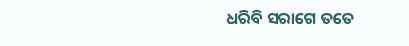ଧରିବି ସରାଗେ ତତେ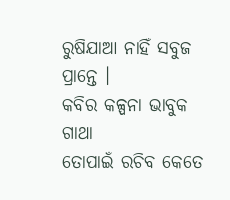ରୁଷିଯାଆ ନାହିଁ ସବୁଜ ପ୍ରାନ୍ତେ ।
କବିର କଳ୍ପନା ଭାବୁକ ଗାଥା
ତୋପାଇଁ ରଚିବ କେତେ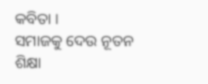କବିତା ।
ସମାଜକୁ ଦେଉ ନୂତନ ଶିକ୍ଷା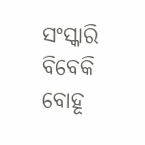ସଂସ୍କାରି ବିବେକି ବୋହୂ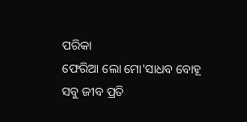ପରିକା
ଫେରିଆ ଲୋ ମୋ'ସାଧବ ବୋହୂ
ସବୁ ଜୀବ ପ୍ରତି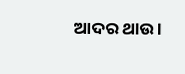ଆଦର ଥାଉ ।